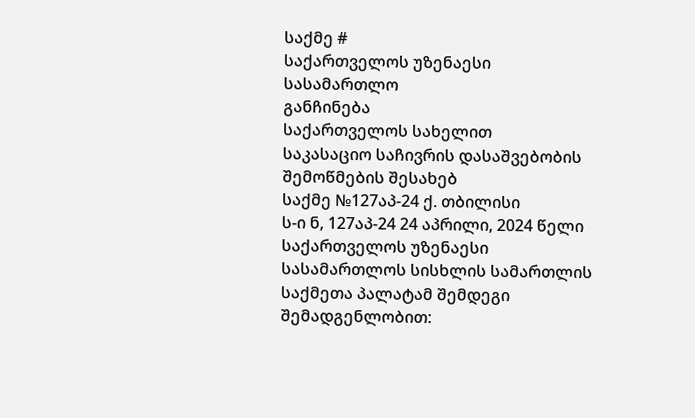საქმე #
საქართველოს უზენაესი სასამართლო
განჩინება
საქართველოს სახელით
საკასაციო საჩივრის დასაშვებობის
შემოწმების შესახებ
საქმე №127აპ-24 ქ. თბილისი
ს-ი ნ, 127აპ-24 24 აპრილი, 2024 წელი
საქართველოს უზენაესი სასამართლოს სისხლის სამართლის საქმეთა პალატამ შემდეგი შემადგენლობით: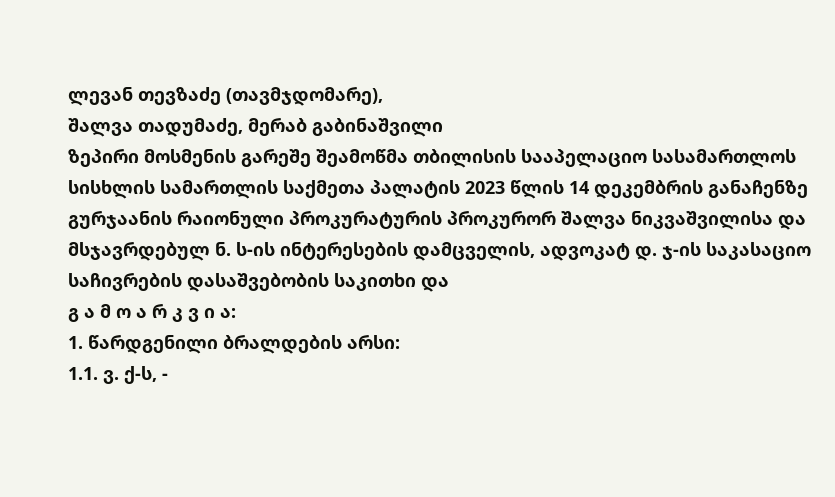ლევან თევზაძე (თავმჯდომარე),
შალვა თადუმაძე, მერაბ გაბინაშვილი
ზეპირი მოსმენის გარეშე შეამოწმა თბილისის სააპელაციო სასამართლოს სისხლის სამართლის საქმეთა პალატის 2023 წლის 14 დეკემბრის განაჩენზე გურჯაანის რაიონული პროკურატურის პროკურორ შალვა ნიკვაშვილისა და მსჯავრდებულ ნ. ს-ის ინტერესების დამცველის, ადვოკატ დ. ჯ-ის საკასაციო საჩივრების დასაშვებობის საკითხი და
გ ა მ ო ა რ კ ვ ი ა:
1. წარდგენილი ბრალდების არსი:
1.1. ვ. ქ-ს, -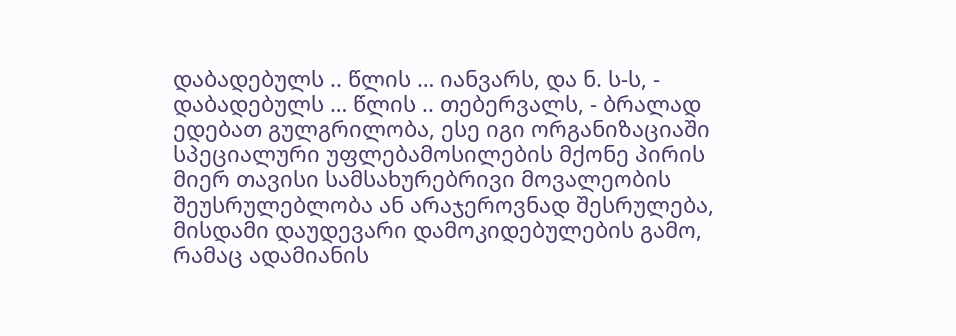დაბადებულს .. წლის … იანვარს, და ნ. ს-ს, - დაბადებულს … წლის .. თებერვალს, - ბრალად ედებათ გულგრილობა, ესე იგი ორგანიზაციაში სპეციალური უფლებამოსილების მქონე პირის მიერ თავისი სამსახურებრივი მოვალეობის შეუსრულებლობა ან არაჯეროვნად შესრულება, მისდამი დაუდევარი დამოკიდებულების გამო, რამაც ადამიანის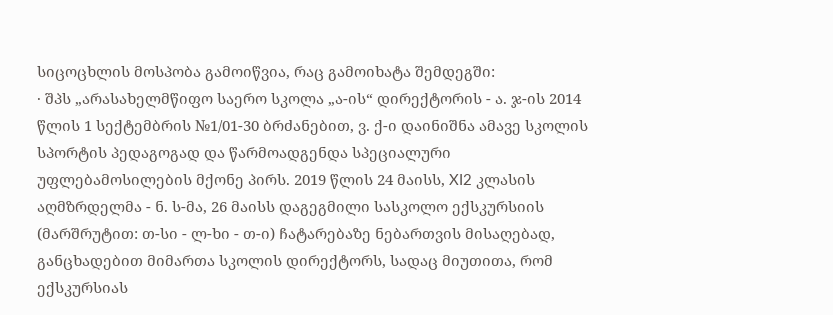სიცოცხლის მოსპობა გამოიწვია, რაც გამოიხატა შემდეგში:
· შპს „არასახელმწიფო საერო სკოლა „ა-ის“ დირექტორის - ა. ჯ-ის 2014 წლის 1 სექტემბრის №1/01-30 ბრძანებით, ვ. ქ-ი დაინიშნა ამავე სკოლის სპორტის პედაგოგად და წარმოადგენდა სპეციალური უფლებამოსილების მქონე პირს. 2019 წლის 24 მაისს, XI2 კლასის აღმზრდელმა - ნ. ს-მა, 26 მაისს დაგეგმილი სასკოლო ექსკურსიის (მარშრუტით: თ-სი - ლ-ხი - თ-ი) ჩატარებაზე ნებართვის მისაღებად, განცხადებით მიმართა სკოლის დირექტორს, სადაც მიუთითა, რომ ექსკურსიას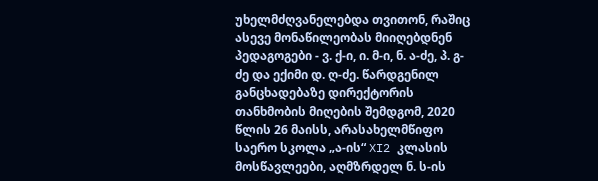უხელმძღვანელებდა თვითონ, რაშიც ასევე მონაწილეობას მიიღებდნენ პედაგოგები - ვ. ქ-ი, ი. მ-ი, ნ. ა-ძე, პ. გ-ძე და ექიმი დ. ღ-ძე. წარდგენილ განცხადებაზე დირექტორის თანხმობის მიღების შემდგომ, 2020 წლის 26 მაისს, არასახელმწიფო საერო სკოლა „ა-ის“ XI2 კლასის მოსწავლეები, აღმზრდელ ნ. ს-ის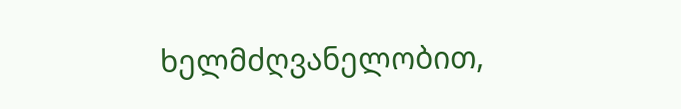ხელმძღვანელობით,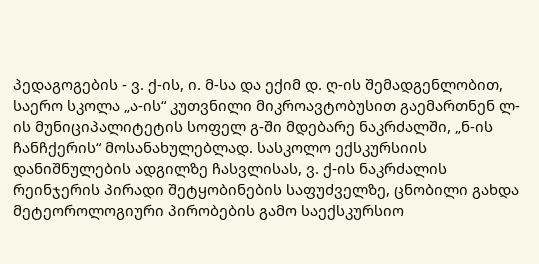პედაგოგების - ვ. ქ-ის, ი. მ-სა და ექიმ დ. ღ-ის შემადგენლობით, საერო სკოლა „ა-ის“ კუთვნილი მიკროავტობუსით გაემართნენ ლ-ის მუნიციპალიტეტის სოფელ გ-ში მდებარე ნაკრძალში, „ნ-ის ჩანჩქერის“ მოსანახულებლად. სასკოლო ექსკურსიის დანიშნულების ადგილზე ჩასვლისას, ვ. ქ-ის ნაკრძალის რეინჯერის პირადი შეტყობინების საფუძველზე, ცნობილი გახდა მეტეოროლოგიური პირობების გამო საექსკურსიო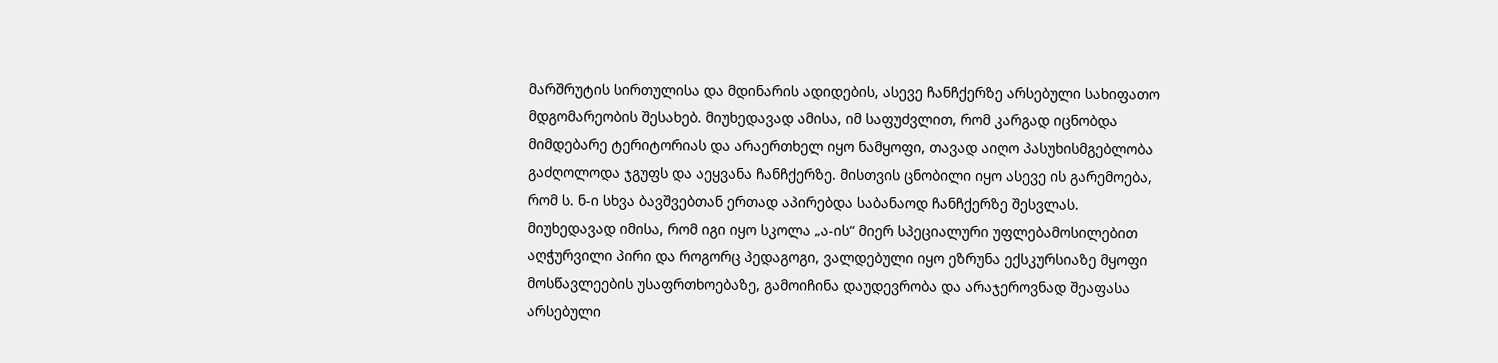მარშრუტის სირთულისა და მდინარის ადიდების, ასევე ჩანჩქერზე არსებული სახიფათო მდგომარეობის შესახებ. მიუხედავად ამისა, იმ საფუძვლით, რომ კარგად იცნობდა მიმდებარე ტერიტორიას და არაერთხელ იყო ნამყოფი, თავად აიღო პასუხისმგებლობა გაძღოლოდა ჯგუფს და აეყვანა ჩანჩქერზე. მისთვის ცნობილი იყო ასევე ის გარემოება, რომ ს. ნ-ი სხვა ბავშვებთან ერთად აპირებდა საბანაოდ ჩანჩქერზე შესვლას. მიუხედავად იმისა, რომ იგი იყო სკოლა „ა-ის“ მიერ სპეციალური უფლებამოსილებით აღჭურვილი პირი და როგორც პედაგოგი, ვალდებული იყო ეზრუნა ექსკურსიაზე მყოფი მოსწავლეების უსაფრთხოებაზე, გამოიჩინა დაუდევრობა და არაჯეროვნად შეაფასა არსებული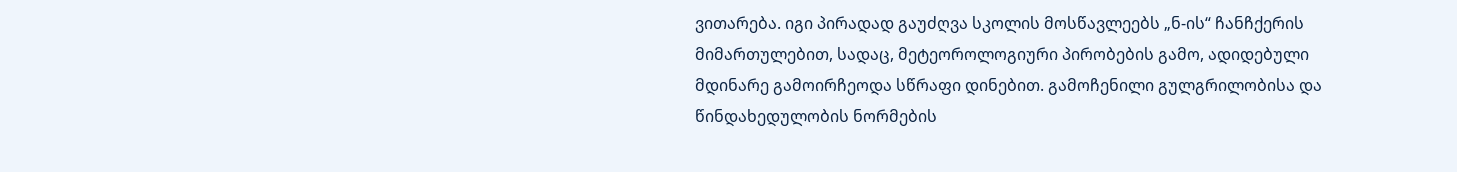ვითარება. იგი პირადად გაუძღვა სკოლის მოსწავლეებს „ნ-ის“ ჩანჩქერის მიმართულებით, სადაც, მეტეოროლოგიური პირობების გამო, ადიდებული მდინარე გამოირჩეოდა სწრაფი დინებით. გამოჩენილი გულგრილობისა და წინდახედულობის ნორმების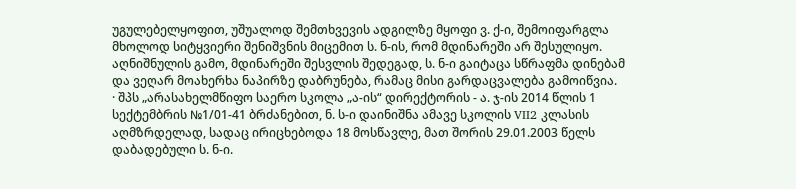უგულებელყოფით, უშუალოდ შემთხვევის ადგილზე მყოფი ვ. ქ-ი, შემოიფარგლა მხოლოდ სიტყვიერი შენიშვნის მიცემით ს. ნ-ის, რომ მდინარეში არ შესულიყო. აღნიშნულის გამო, მდინარეში შესვლის შედეგად, ს. ნ-ი გაიტაცა სწრაფმა დინებამ და ვეღარ მოახერხა ნაპირზე დაბრუნება, რამაც მისი გარდაცვალება გამოიწვია.
· შპს „არასახელმწიფო საერო სკოლა „ა-ის“ დირექტორის - ა. ჯ-ის 2014 წლის 1 სექტემბრის №1/01-41 ბრძანებით, ნ. ს-ი დაინიშნა ამავე სკოლის VII2 კლასის აღმზრდელად, სადაც ირიცხებოდა 18 მოსწავლე, მათ შორის 29.01.2003 წელს დაბადებული ს. ნ-ი.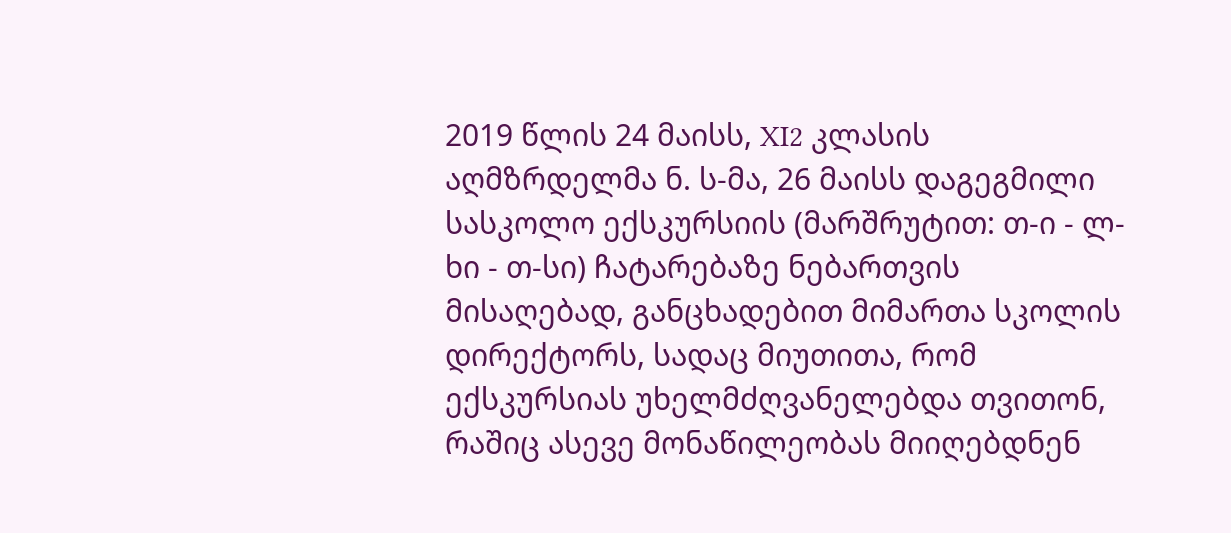2019 წლის 24 მაისს, XI2 კლასის აღმზრდელმა ნ. ს-მა, 26 მაისს დაგეგმილი სასკოლო ექსკურსიის (მარშრუტით: თ-ი - ლ-ხი - თ-სი) ჩატარებაზე ნებართვის მისაღებად, განცხადებით მიმართა სკოლის დირექტორს, სადაც მიუთითა, რომ ექსკურსიას უხელმძღვანელებდა თვითონ, რაშიც ასევე მონაწილეობას მიიღებდნენ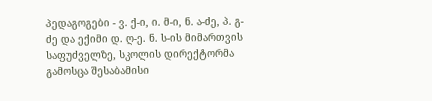პედაგოგები - ვ. ქ-ი, ი. მ-ი, ნ. ა-ძე, პ. გ-ძე და ექიმი დ. ღ-ე. ნ. ს-ის მიმართვის საფუძველზე, სკოლის დირექტორმა გამოსცა შესაბამისი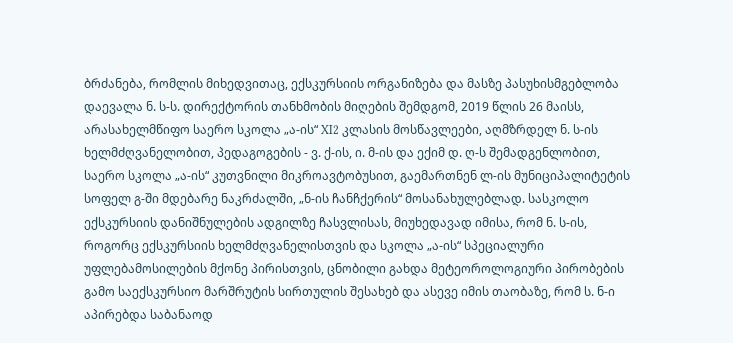ბრძანება, რომლის მიხედვითაც, ექსკურსიის ორგანიზება და მასზე პასუხისმგებლობა დაევალა ნ. ს-ს. დირექტორის თანხმობის მიღების შემდგომ, 2019 წლის 26 მაისს, არასახელმწიფო საერო სკოლა „ა-ის“ XI2 კლასის მოსწავლეები, აღმზრდელ ნ. ს-ის ხელმძღვანელობით, პედაგოგების - ვ. ქ-ის, ი. მ-ის და ექიმ დ. ღ-ს შემადგენლობით, საერო სკოლა „ა-ის“ კუთვნილი მიკროავტობუსით, გაემართნენ ლ-ის მუნიციპალიტეტის სოფელ გ-ში მდებარე ნაკრძალში, „ნ-ის ჩანჩქერის“ მოსანახულებლად. სასკოლო ექსკურსიის დანიშნულების ადგილზე ჩასვლისას, მიუხედავად იმისა, რომ ნ. ს-ის, როგორც ექსკურსიის ხელმძღვანელისთვის და სკოლა „ა-ის“ სპეციალური უფლებამოსილების მქონე პირისთვის, ცნობილი გახდა მეტეოროლოგიური პირობების გამო საექსკურსიო მარშრუტის სირთულის შესახებ და ასევე იმის თაობაზე, რომ ს. ნ-ი აპირებდა საბანაოდ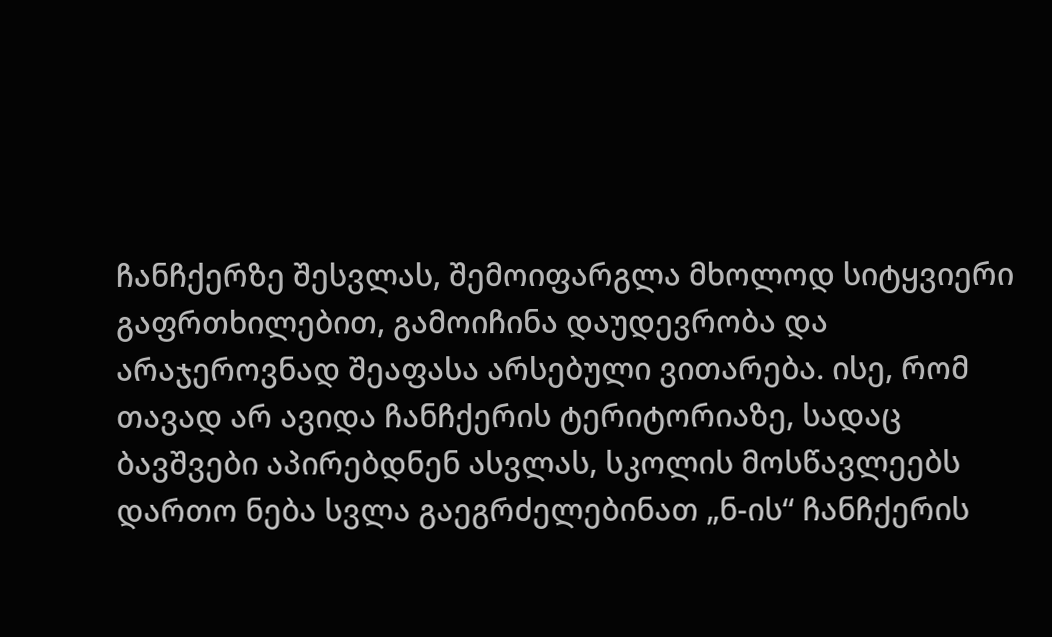ჩანჩქერზე შესვლას, შემოიფარგლა მხოლოდ სიტყვიერი გაფრთხილებით, გამოიჩინა დაუდევრობა და არაჯეროვნად შეაფასა არსებული ვითარება. ისე, რომ თავად არ ავიდა ჩანჩქერის ტერიტორიაზე, სადაც ბავშვები აპირებდნენ ასვლას, სკოლის მოსწავლეებს დართო ნება სვლა გაეგრძელებინათ „ნ-ის“ ჩანჩქერის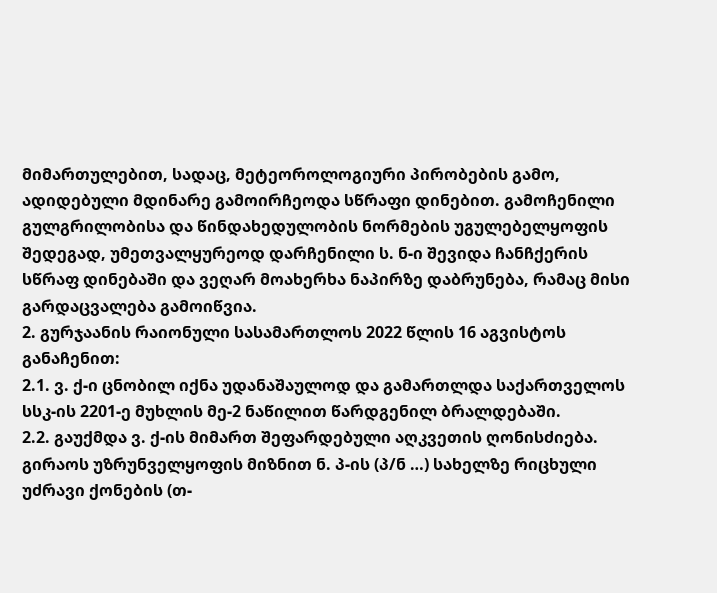მიმართულებით, სადაც, მეტეოროლოგიური პირობების გამო, ადიდებული მდინარე გამოირჩეოდა სწრაფი დინებით. გამოჩენილი გულგრილობისა და წინდახედულობის ნორმების უგულებელყოფის შედეგად, უმეთვალყურეოდ დარჩენილი ს. ნ-ი შევიდა ჩანჩქერის სწრაფ დინებაში და ვეღარ მოახერხა ნაპირზე დაბრუნება, რამაც მისი გარდაცვალება გამოიწვია.
2. გურჯაანის რაიონული სასამართლოს 2022 წლის 16 აგვისტოს განაჩენით:
2.1. ვ. ქ-ი ცნობილ იქნა უდანაშაულოდ და გამართლდა საქართველოს სსკ-ის 2201-ე მუხლის მე-2 ნაწილით წარდგენილ ბრალდებაში.
2.2. გაუქმდა ვ. ქ-ის მიმართ შეფარდებული აღკვეთის ღონისძიება. გირაოს უზრუნველყოფის მიზნით ნ. პ-ის (პ/ნ …) სახელზე რიცხული უძრავი ქონების (თ-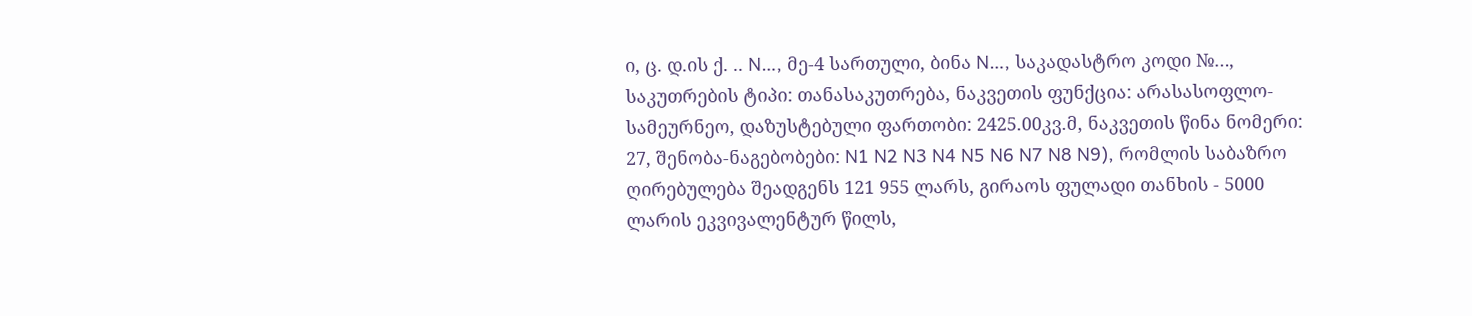ი, ც. დ.ის ქ. .. N…, მე-4 სართული, ბინა N…, საკადასტრო კოდი №…, საკუთრების ტიპი: თანასაკუთრება, ნაკვეთის ფუნქცია: არასასოფლო-სამეურნეო, დაზუსტებული ფართობი: 2425.00კვ.მ, ნაკვეთის წინა ნომერი: 27, შენობა-ნაგებობები: N1 N2 N3 N4 N5 N6 N7 N8 N9), რომლის საბაზრო ღირებულება შეადგენს 121 955 ლარს, გირაოს ფულადი თანხის - 5000 ლარის ეკვივალენტურ წილს,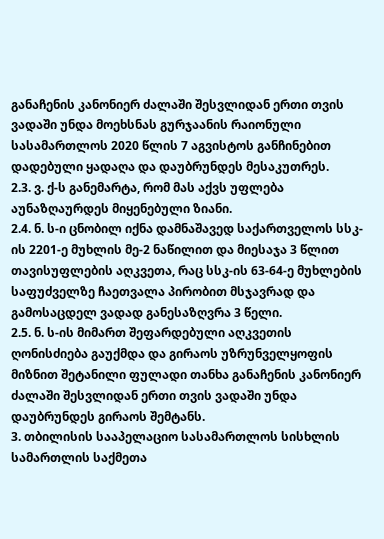განაჩენის კანონიერ ძალაში შესვლიდან ერთი თვის ვადაში უნდა მოეხსნას გურჯაანის რაიონული სასამართლოს 2020 წლის 7 აგვისტოს განჩინებით დადებული ყადაღა და დაუბრუნდეს მესაკუთრეს.
2.3. ვ. ქ-ს განემარტა, რომ მას აქვს უფლება აუნაზღაურდეს მიყენებული ზიანი.
2.4. ნ. ს-ი ცნობილ იქნა დამნაშავედ საქართველოს სსკ-ის 2201-ე მუხლის მე-2 ნაწილით და მიესაჯა 3 წლით თავისუფლების აღკვეთა, რაც სსკ-ის 63-64-ე მუხლების საფუძველზე ჩაეთვალა პირობით მსჯავრად და გამოსაცდელ ვადად განესაზღვრა 3 წელი.
2.5. ნ. ს-ის მიმართ შეფარდებული აღკვეთის ღონისძიება გაუქმდა და გირაოს უზრუნველყოფის მიზნით შეტანილი ფულადი თანხა განაჩენის კანონიერ ძალაში შესვლიდან ერთი თვის ვადაში უნდა დაუბრუნდეს გირაოს შემტანს.
3. თბილისის სააპელაციო სასამართლოს სისხლის სამართლის საქმეთა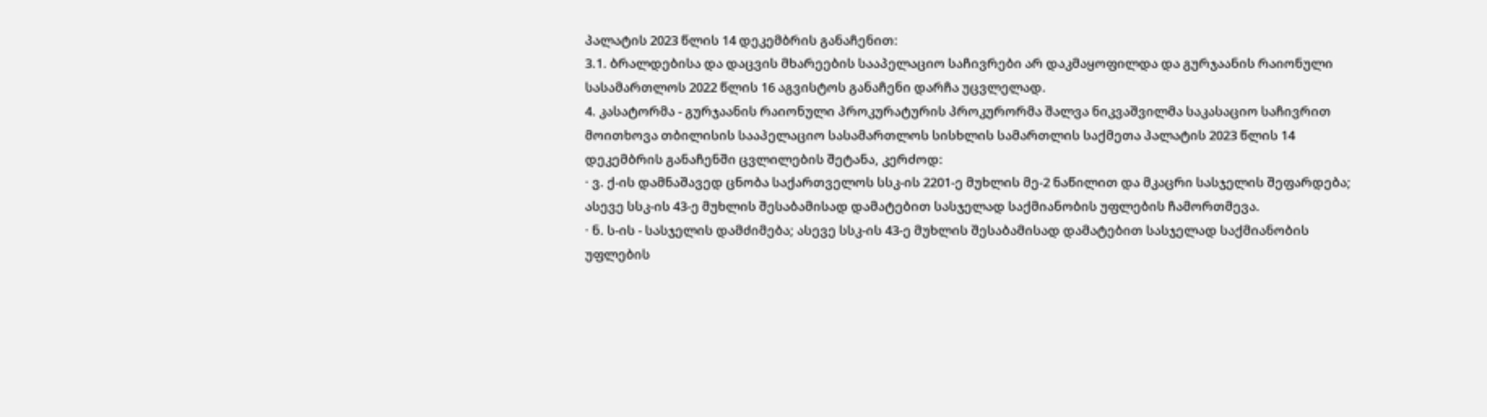პალატის 2023 წლის 14 დეკემბრის განაჩენით:
3.1. ბრალდებისა და დაცვის მხარეების სააპელაციო საჩივრები არ დაკმაყოფილდა და გურჯაანის რაიონული სასამართლოს 2022 წლის 16 აგვისტოს განაჩენი დარჩა უცვლელად.
4. კასატორმა - გურჯაანის რაიონული პროკურატურის პროკურორმა შალვა ნიკვაშვილმა საკასაციო საჩივრით მოითხოვა თბილისის სააპელაციო სასამართლოს სისხლის სამართლის საქმეთა პალატის 2023 წლის 14 დეკემბრის განაჩენში ცვლილების შეტანა, კერძოდ:
· ვ. ქ-ის დამნაშავედ ცნობა საქართველოს სსკ-ის 2201-ე მუხლის მე-2 ნაწილით და მკაცრი სასჯელის შეფარდება; ასევე სსკ-ის 43-ე მუხლის შესაბამისად დამატებით სასჯელად საქმიანობის უფლების ჩამორთმევა.
· ნ. ს-ის - სასჯელის დამძიმება; ასევე სსკ-ის 43-ე მუხლის შესაბამისად დამატებით სასჯელად საქმიანობის უფლების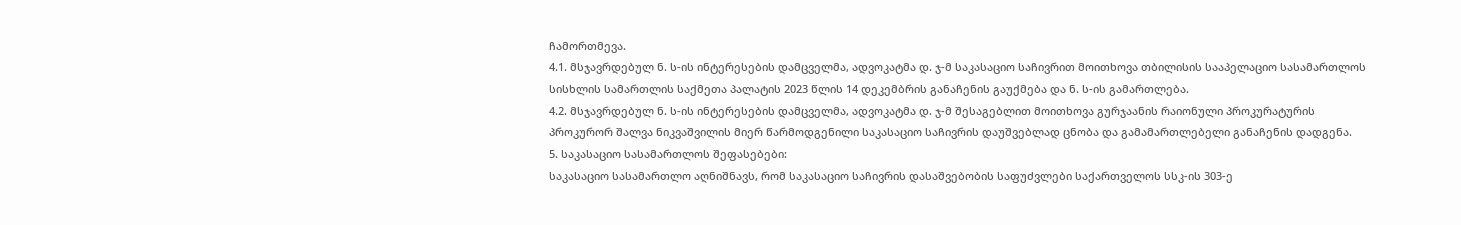ჩამორთმევა.
4.1. მსჯავრდებულ ნ. ს-ის ინტერესების დამცველმა, ადვოკატმა დ. ჯ-მ საკასაციო საჩივრით მოითხოვა თბილისის სააპელაციო სასამართლოს სისხლის სამართლის საქმეთა პალატის 2023 წლის 14 დეკემბრის განაჩენის გაუქმება და ნ. ს-ის გამართლება.
4.2. მსჯავრდებულ ნ. ს-ის ინტერესების დამცველმა, ადვოკატმა დ. ჯ-მ შესაგებლით მოითხოვა გურჯაანის რაიონული პროკურატურის პროკურორ შალვა ნიკვაშვილის მიერ წარმოდგენილი საკასაციო საჩივრის დაუშვებლად ცნობა და გამამართლებელი განაჩენის დადგენა.
5. საკასაციო სასამართლოს შეფასებები:
საკასაციო სასამართლო აღნიშნავს, რომ საკასაციო საჩივრის დასაშვებობის საფუძვლები საქართველოს სსკ-ის 303-ე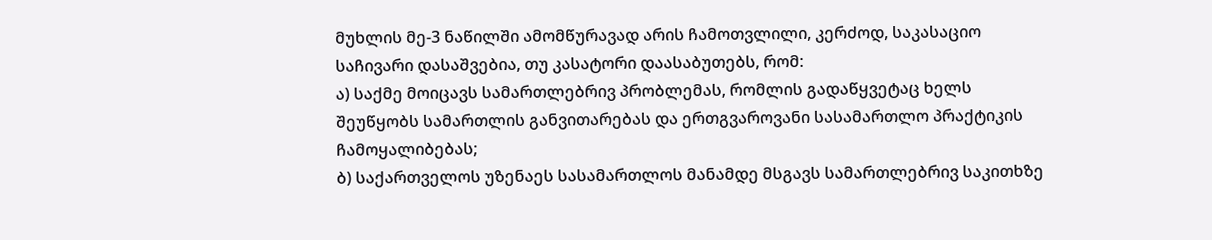მუხლის მე-3 ნაწილში ამომწურავად არის ჩამოთვლილი, კერძოდ, საკასაციო საჩივარი დასაშვებია, თუ კასატორი დაასაბუთებს, რომ:
ა) საქმე მოიცავს სამართლებრივ პრობლემას, რომლის გადაწყვეტაც ხელს შეუწყობს სამართლის განვითარებას და ერთგვაროვანი სასამართლო პრაქტიკის ჩამოყალიბებას;
ბ) საქართველოს უზენაეს სასამართლოს მანამდე მსგავს სამართლებრივ საკითხზე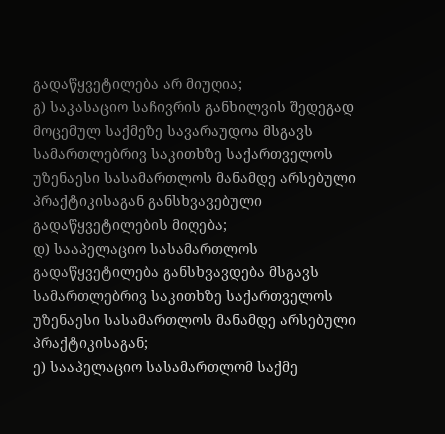გადაწყვეტილება არ მიუღია;
გ) საკასაციო საჩივრის განხილვის შედეგად მოცემულ საქმეზე სავარაუდოა მსგავს სამართლებრივ საკითხზე საქართველოს უზენაესი სასამართლოს მანამდე არსებული პრაქტიკისაგან განსხვავებული გადაწყვეტილების მიღება;
დ) სააპელაციო სასამართლოს გადაწყვეტილება განსხვავდება მსგავს სამართლებრივ საკითხზე საქართველოს უზენაესი სასამართლოს მანამდე არსებული პრაქტიკისაგან;
ე) სააპელაციო სასამართლომ საქმე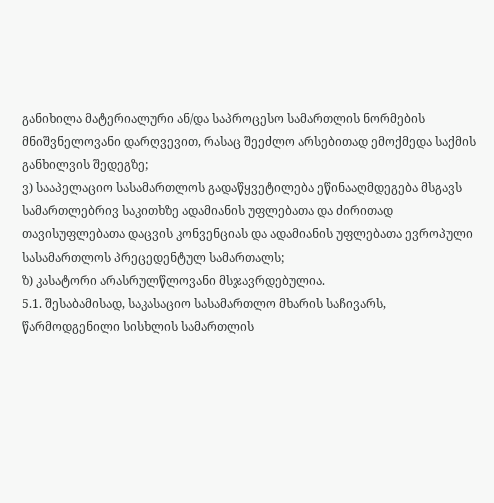განიხილა მატერიალური ან/და საპროცესო სამართლის ნორმების მნიშვნელოვანი დარღვევით, რასაც შეეძლო არსებითად ემოქმედა საქმის განხილვის შედეგზე;
ვ) სააპელაციო სასამართლოს გადაწყვეტილება ეწინააღმდეგება მსგავს სამართლებრივ საკითხზე ადამიანის უფლებათა და ძირითად თავისუფლებათა დაცვის კონვენციას და ადამიანის უფლებათა ევროპული სასამართლოს პრეცედენტულ სამართალს;
ზ) კასატორი არასრულწლოვანი მსჯავრდებულია.
5.1. შესაბამისად, საკასაციო სასამართლო მხარის საჩივარს, წარმოდგენილი სისხლის სამართლის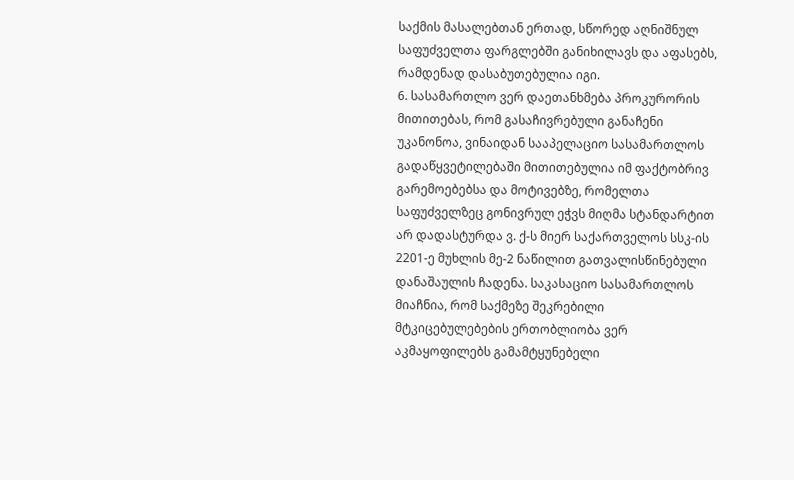საქმის მასალებთან ერთად, სწორედ აღნიშნულ საფუძველთა ფარგლებში განიხილავს და აფასებს, რამდენად დასაბუთებულია იგი.
6. სასამართლო ვერ დაეთანხმება პროკურორის მითითებას, რომ გასაჩივრებული განაჩენი უკანონოა, ვინაიდან სააპელაციო სასამართლოს გადაწყვეტილებაში მითითებულია იმ ფაქტობრივ გარემოებებსა და მოტივებზე, რომელთა საფუძველზეც გონივრულ ეჭვს მიღმა სტანდარტით არ დადასტურდა ვ. ქ-ს მიერ საქართველოს სსკ-ის 2201-ე მუხლის მე-2 ნაწილით გათვალისწინებული დანაშაულის ჩადენა. საკასაციო სასამართლოს მიაჩნია, რომ საქმეზე შეკრებილი მტკიცებულებების ერთობლიობა ვერ აკმაყოფილებს გამამტყუნებელი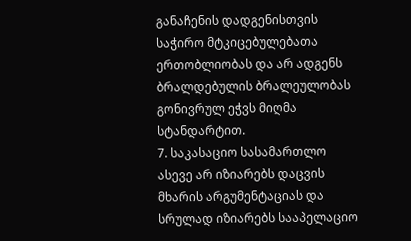განაჩენის დადგენისთვის საჭირო მტკიცებულებათა ერთობლიობას და არ ადგენს ბრალდებულის ბრალეულობას გონივრულ ეჭვს მიღმა სტანდარტით.
7. საკასაციო სასამართლო ასევე არ იზიარებს დაცვის მხარის არგუმენტაციას და სრულად იზიარებს სააპელაციო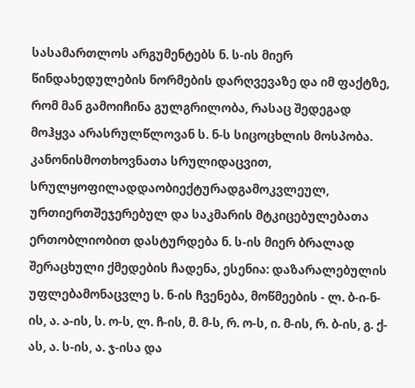სასამართლოს არგუმენტებს ნ. ს-ის მიერ წინდახედულების ნორმების დარღვევაზე და იმ ფაქტზე, რომ მან გამოიჩინა გულგრილობა, რასაც შედეგად მოჰყვა არასრულწლოვან ს. ნ-ს სიცოცხლის მოსპობა. კანონისმოთხოვნათა სრულიდაცვით, სრულყოფილადდაობიექტურადგამოკვლეულ, ურთიერთშეჯერებულ და საკმარის მტკიცებულებათა ერთობლიობით დასტურდება ნ. ს-ის მიერ ბრალად შერაცხული ქმედების ჩადენა, ესენია: დაზარალებულის უფლებამონაცვლე ს. ნ-ის ჩვენება, მოწმეების - ლ. ბ-ი-ნ-ის, ა. ა-ის, ს. ო-ს, ლ. ჩ-ის, მ. მ-ს, რ. ო-ს, ი. მ-ის, რ. ბ-ის, გ. ქ-ას, ა. ს-ის, ა. ჯ-ისა და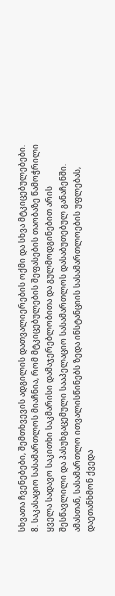სხვათა ჩვენებები, შემთხვევის ადგილის დათვალიერების ოქმი და სხვა მტკიცებულებები.
8. საკასაციო სასამართლოს მიაჩნია, რომ მტკიცებულების შეფასების თაობაზე წამოჭრილი ყველა სადავო საკითხი საკმარისი დამაჯერებლობითა და გულმოდგინებით არის შესწავლილი და პასუხგაცემული სააპელაციო სასამართლოს დასაბუთებულ განაჩენში. ამასთან, სასამართლო ითვალისწინებს ზედა ინსტანციის სასამართლოების უფლებას, დაეთანხმონ ქვედა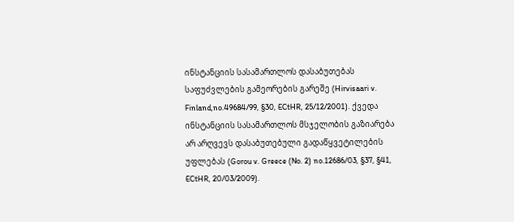ინსტანციის სასამართლოს დასაბუთებას საფუძვლების გამეორების გარეშე (Hirvisaari v. Finland,no.49684/99, §30, ECtHR, 25/12/2001). ქვედა ინსტანციის სასამართლოს მსჯელობის გაზიარება არ არღვევს დასაბუთებული გადაწყვეტილების უფლებას (Gorou v. Greece (No. 2) no.12686/03, §37, §41, ECtHR, 20/03/2009).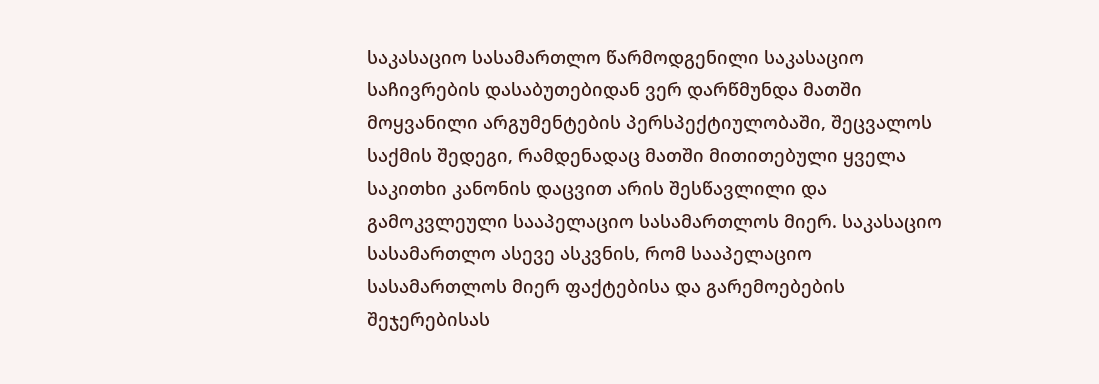საკასაციო სასამართლო წარმოდგენილი საკასაციო საჩივრების დასაბუთებიდან ვერ დარწმუნდა მათში მოყვანილი არგუმენტების პერსპექტიულობაში, შეცვალოს საქმის შედეგი, რამდენადაც მათში მითითებული ყველა საკითხი კანონის დაცვით არის შესწავლილი და გამოკვლეული სააპელაციო სასამართლოს მიერ. საკასაციო სასამართლო ასევე ასკვნის, რომ სააპელაციო სასამართლოს მიერ ფაქტებისა და გარემოებების შეჯერებისას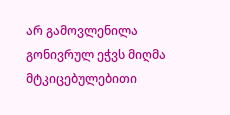არ გამოვლენილა გონივრულ ეჭვს მიღმა მტკიცებულებითი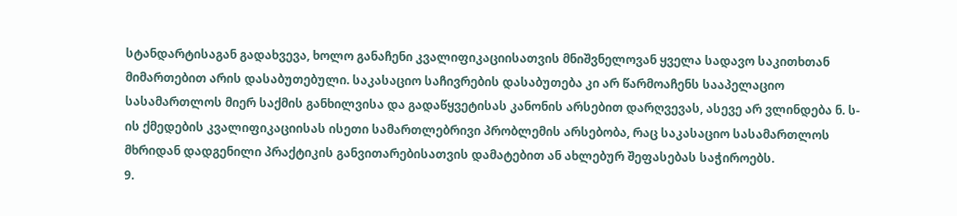სტანდარტისაგან გადახვევა, ხოლო განაჩენი კვალიფიკაციისათვის მნიშვნელოვან ყველა სადავო საკითხთან მიმართებით არის დასაბუთებული. საკასაციო საჩივრების დასაბუთება კი არ წარმოაჩენს სააპელაციო სასამართლოს მიერ საქმის განხილვისა და გადაწყვეტისას კანონის არსებით დარღვევას, ასევე არ ვლინდება ნ. ს-ის ქმედების კვალიფიკაციისას ისეთი სამართლებრივი პრობლემის არსებობა, რაც საკასაციო სასამართლოს მხრიდან დადგენილი პრაქტიკის განვითარებისათვის დამატებით ან ახლებურ შეფასებას საჭიროებს.
9.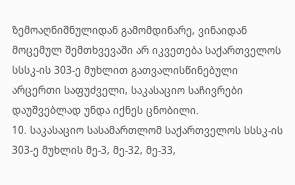ზემოაღნიშნულიდან გამომდინარე, ვინაიდან მოცემულ შემთხვევაში არ იკვეთება საქართველოს სსსკ-ის 303-ე მუხლით გათვალისწინებული არცერთი საფუძველი, საკასაციო საჩივრები დაუშვებლად უნდა იქნეს ცნობილი.
10. საკასაციო სასამართლომ საქართველოს სსსკ-ის 303-ე მუხლის მე-3, მე-32, მე-33,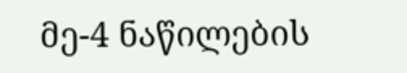მე-4 ნაწილების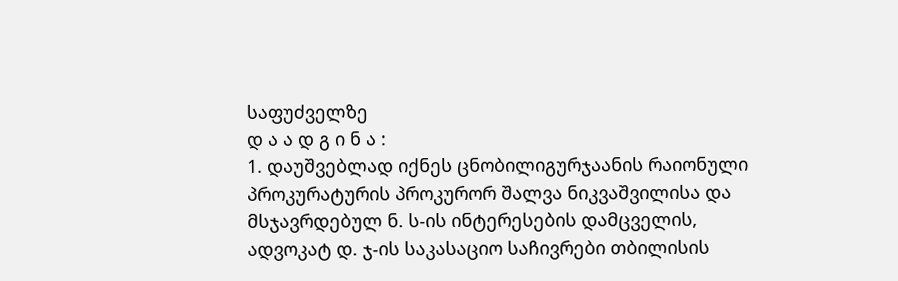საფუძველზე
დ ა ა დ გ ი ნ ა :
1. დაუშვებლად იქნეს ცნობილიგურჯაანის რაიონული პროკურატურის პროკურორ შალვა ნიკვაშვილისა და მსჯავრდებულ ნ. ს-ის ინტერესების დამცველის, ადვოკატ დ. ჯ-ის საკასაციო საჩივრები თბილისის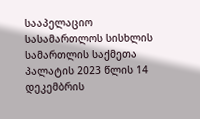სააპელაციო სასამართლოს სისხლის სამართლის საქმეთა პალატის 2023 წლის 14 დეკემბრის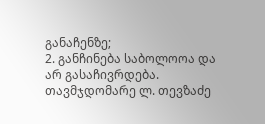განაჩენზე;
2. განჩინება საბოლოოა და არ გასაჩივრდება.
თავმჯდომარე ლ. თევზაძე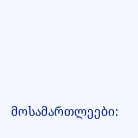მოსამართლეები: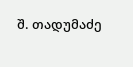შ. თადუმაძე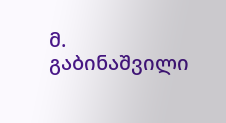მ. გაბინაშვილი